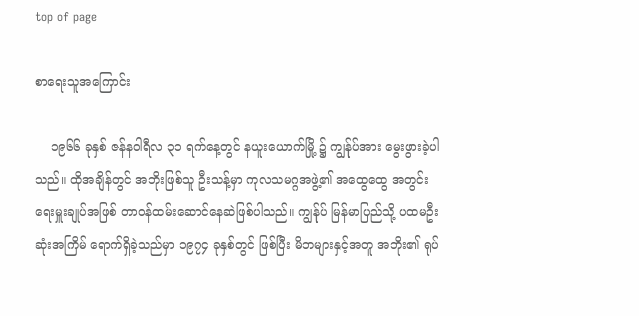top of page

စာရေးသူအကြောင်း

    ၁၉၆၆ ခုနှစ် ဇန်နဝါရီလ ၃၁ ရက်နေ့တွင် နယူးယောက်မြို့ ၌ ကျွန်ုပ်အား မွေးဖွားခဲ့ပါသည်။ ထိုအချိန်တွင် အဘိုးဖြစ်သူ ဦးသန့်မှာ ကုလသမဂ္ဂအဖွဲ့၏ အထွေထွေ အတွင်းရေးမှူးချုပ်အဖြစ် တာဝန်ထမ်းဆောင်နေဆဲဖြစ်ပါသည်။ ကျွန်ုပ် မြန်မာပြည်သို့ ပထမဦးဆုံးအကြိမ် ရောက်ရှိခဲ့သည်မှာ ၁၉၇၄ ခုနှစ်တွင် ဖြစ်ပြီး မိဘများနှင့်အတူ အဘိုး၏ ရုပ်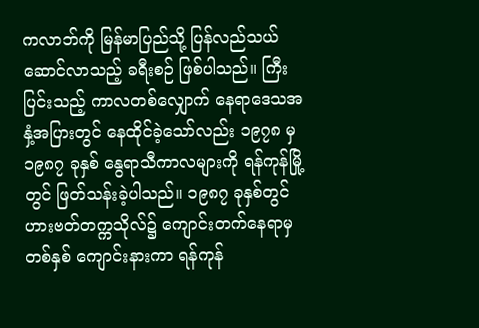ကလာဘ်ကို မြန်မာပြည်သို့ ပြန်လည်သယ်ဆောင်လာသည့် ခရီးစဉ် ဖြစ်ပါသည်။ ကြီးပြင်းသည့် ကာလတစ်လျှောက် နေရာဒေသအနှံ့အပြားတွင် နေထိုင်ခဲ့သော်လည်း ၁၉၇၈ မှ ၁၉၈၇ ခုနှစ် နွေရာသီကာလများကို ရန်ကုန်မြို့တွင် ဖြတ်သန်းခဲ့ပါသည်။ ၁၉၈၇ ခုနှစ်တွင် ဟားဗတ်တက္ကသိုလ်၌ ကျောင်းတက်နေရာမှ တစ်နှစ် ကျောင်းနားကာ ရန်ကုန်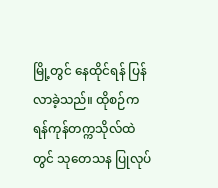မြို့တွင် နေထိုင်ရန် ပြန်လာခဲ့သည်။ ထိုစဉ်က ရန်ကုန်တက္ကသိုလ်ထဲတွင် သုတေသန ပြုလုပ်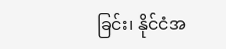ခြင်း၊ နိုင်ငံအ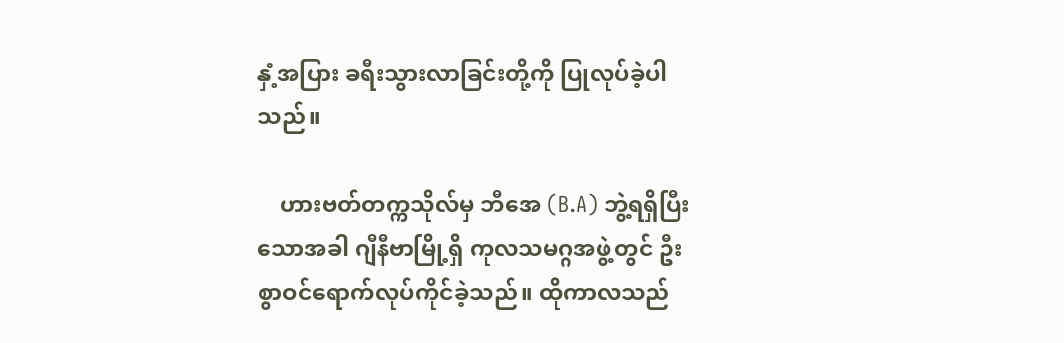နှံ့အပြား ခရီးသွားလာခြင်းတို့ကို ပြုလုပ်ခဲ့ပါသည်။

    ဟားဗတ်တက္ကသိုလ်မှ ဘီအေ (B.A) ဘွဲ့ရရှိပြီးသောအခါ ဂျီနီဗာမြို့ရှိ ကုလသမဂ္ဂအဖွဲ့တွင် ဦးစွာဝင်ရောက်လုပ်ကိုင်ခဲ့သည်။ ထိုကာလသည်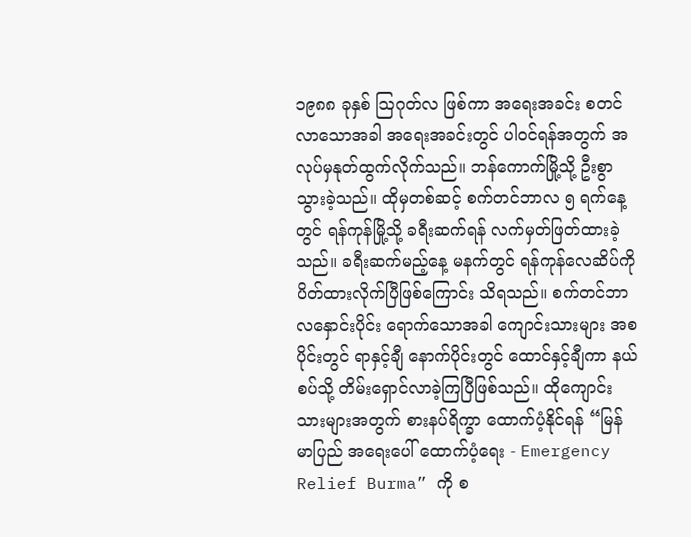၁၉၈၈ ခုနှစ် သြဂုတ်လ ဖြစ်ကာ အရေးအခင်း စတင်လာသောအခါ အရေးအခင်းတွင် ပါဝင်ရန်အတွက် အလုပ်မှနုတ်ထွက်လိုက်သည်။ ဘန်ကောက်မြို့သို့ ဦးစွာ သွားခဲ့သည်။ ထိုမှတစ်ဆင့် စက်တင်ဘာလ ၅ ရက်နေ့တွင် ရန်ကုန်မြို့သို့ ခရီးဆက်ရန် လက်မှတ်ဖြတ်ထားခဲ့သည်။ ခရီးဆက်မည့်နေ့ မနက်တွင် ရန်ကုန်လေဆိပ်ကို ပိတ်ထားလိုက်ပြီဖြစ်ကြောင်း သိရသည်။ စက်တင်ဘာလနှောင်းပိုင်း ရောက်သောအခါ ကျောင်းသားများ အစပိုင်းတွင် ရာနှင့်ချီ နောက်ပိုင်းတွင် ထောင်နှင့်ချီကာ နယ်စပ်သို့ တိမ်းရှောင်လာခဲ့ကြပြီဖြစ်သည်။ ထိုကျောင်းသားများအတွက် စားနပ်ရိက္ခာ ထောက်ပံ့နိုင်ရန် “မြန်မာပြည် အရေးပေါ် ထောက်ပံ့ရေး - Emergency Relief Burma” ကို စ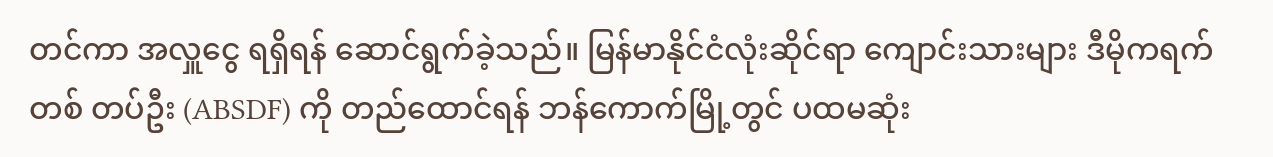တင်ကာ အလှူငွေ ရရှိရန် ဆောင်ရွက်ခဲ့သည်။ မြန်မာနိုင်ငံလုံးဆိုင်ရာ ကျောင်းသားများ ဒီမိုကရက်တစ် တပ်ဦး (ABSDF) ကို တည်ထောင်ရန် ဘန်ကောက်မြို့တွင် ပထမဆုံး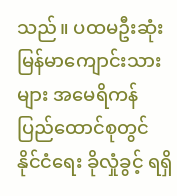သည်။ ပထမဦးဆုံး မြန်မာကျောင်းသားများ အမေရိကန်ပြည်ထောင်စုတွင် နိုင်ငံရေး ခိုလှုံခွင့် ရရှိ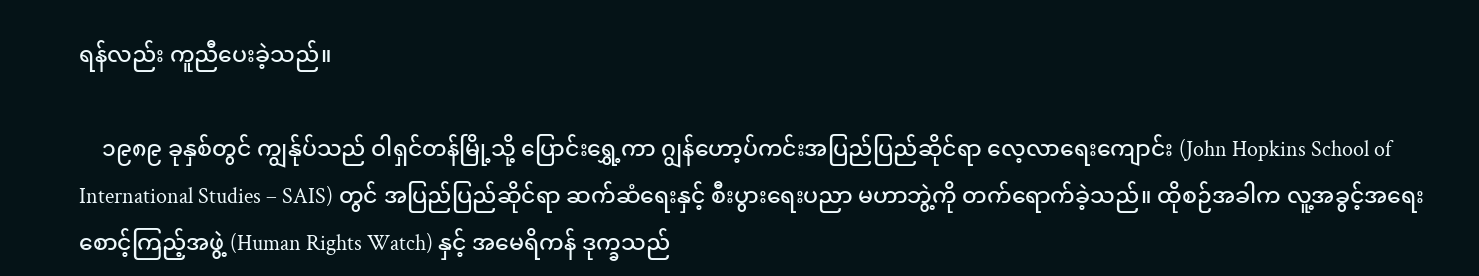ရန်လည်း ကူညီပေးခဲ့သည်။

    ၁၉၈၉ ခုနှစ်တွင် ကျွန်ုပ်သည် ဝါရှင်တန်မြို့သို့ ပြောင်းရွှေ့ကာ ဂျွန်ဟော့ပ်ကင်းအပြည်ပြည်ဆိုင်ရာ လေ့လာရေးကျောင်း (John Hopkins School of International Studies – SAIS) တွင် အပြည်ပြည်ဆိုင်ရာ ဆက်ဆံရေးနှင့် စီးပွားရေးပညာ မဟာဘွဲ့ကို တက်ရောက်ခဲ့သည်။ ထိုစဉ်အခါက လူ့အခွင့်အရေး စောင့်ကြည့်အဖွဲ့ (Human Rights Watch) နှင့် အမေရိကန် ဒုက္ခသည်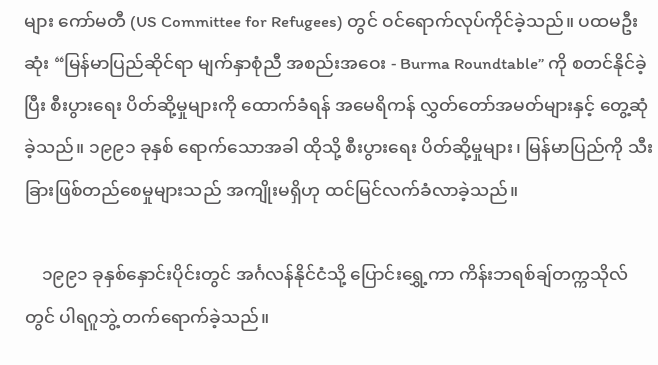များ ကော်မတီ (US Committee for Refugees) တွင် ဝင်ရောက်လုပ်ကိုင်ခဲ့သည်။ ပထမဦးဆုံး “မြန်မာပြည်ဆိုင်ရာ မျက်နှာစုံညီ အစည်းအဝေး - Burma Roundtable” ကို စတင်နိုင်ခဲ့ပြီး စီးပွားရေး ပိတ်ဆို့မှုများကို ထောက်ခံရန် အမေရိကန် လွှတ်တော်အမတ်များနှင့် တွေ့ဆုံခဲ့သည်။ ၁၉၉၁ ခုနှစ် ရောက်သောအခါ ထိုသို့ စီးပွားရေး ပိတ်ဆို့မှုများ၊ မြန်မာပြည်ကို သီးခြားဖြစ်တည်စေမှုများသည် အကျိုးမရှိဟု ထင်မြင်လက်ခံလာခဲ့သည်။

    ၁၉၉၁ ခုနှစ်နှောင်းပိုင်းတွင် အင်္ဂလန်နိုင်ငံသို့ ပြောင်းရွှေ့ကာ ကိန်းဘရစ်ချ်တက္ကသိုလ်တွင် ပါရဂူဘွဲ့ တက်ရောက်ခဲ့သည်။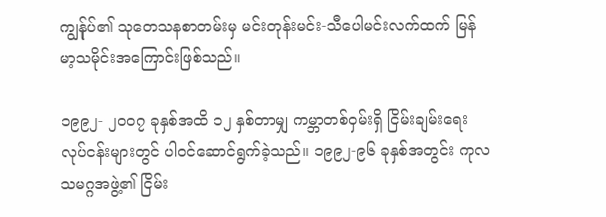ကျွန်ုပ်၏ သုတေသနစာတမ်းမှ မင်းတုန်းမင်း-သီပေါမင်းလက်ထက် မြန်မာ့သမိုင်းအကြောင်းဖြစ်သည်။

၁၉၉၂- ၂၀၀၇ ခုနှစ်အထိ ၁၂ နှစ်တာမျှ ကမ္ဘာတစ်ဝှမ်းရှိ ငြိမ်းချမ်းရေးလုပ်ငန်းများတွင် ပါဝင်ဆောင်ရွက်ခဲ့သည်။ ၁၉၉၂-၉၆ ခုနှစ်အတွင်း ကုလသမဂ္ဂအဖွဲ့၏ ငြိမ်း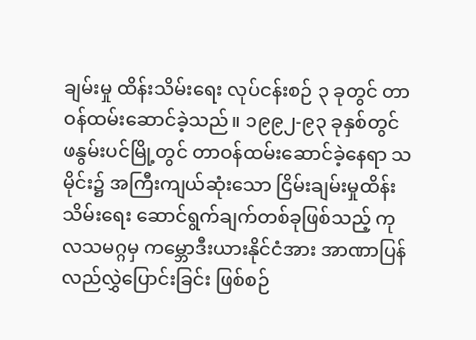ချမ်းမှု ထိန်းသိမ်းရေး လုပ်ငန်းစဉ် ၃ ခုတွင် တာဝန်ထမ်းဆောင်ခဲ့သည်။ ၁၉၉၂-၉၃ ခုနှစ်တွင် ဖနွမ်းပင်မြို့တွင် တာဝန်ထမ်းဆောင်ခဲ့နေရာ သမိုင်း၌ အကြီးကျယ်ဆုံးသော ငြိမ်းချမ်းမှုထိန်းသိမ်းရေး ဆောင်ရွက်ချက်တစ်ခုဖြစ်သည့် ကုလသမဂ္ဂမှ ကမ္ဘောဒီးယားနိုင်ငံအား အာဏာပြန်လည်လွှဲပြောင်းခြင်း ဖြစ်စဉ်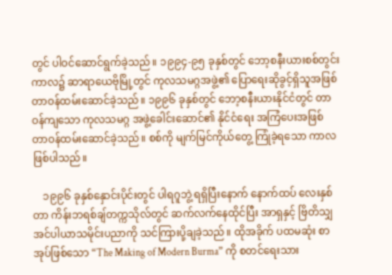တွင် ပါဝင်ဆောင်ရွက်ခဲ့သည်။ ၁၉၉၄-၉၅ ခုနှစ်တွင် ဘော့စနီးယားစစ်တွင်းကာလ၌ ဆာရာယေဗိုမြို့တွင် ကုလသမဂ္ဂအဖွဲ့၏ ပြောရေးဆိုခွင့်ရှိသူအဖြစ် တာဝန်ထမ်းဆောင်ခဲ့သည်။ ၁၉၉၆ ခုနှစ်တွင် ဘော့စနီးယားနိုင်ငံတွင် တာဝန်ကျသော ကုလသမဂ္ဂ အဖွဲ့ခေါင်းဆောင်၏ နိုင်ငံရေး အကြံပေးအဖြစ် တာဝန်ထမ်းဆောင်ခဲ့သည်။ စစ်ကို မျက်မြင်ကိုယ်တွေ့ ကြုံခဲ့ရသော ကာလဖြစ်ပါသည်။

    ၁၉၉၆ ခုနှစ်နှောင်းပိုင်းတွင် ပါရဂူဘွဲ့ ရရှိပြီးနောက် နောက်ထပ် လေးနှစ်တာ ကိန်းဘရစ်ချ်တက္ကသိုလ်တွင် ဆက်လက်နေထိုင်ပြီး အာရှနှင့် ဗြိတိသျှအင်ပါယာသမိုင်းပညာကို သင်ကြားပို့ချခဲ့သည်။ ထိုအခိုက် ပထမဆုံး စာအုပ်ဖြစ်သော “The Making of Modern Burma” ကို စတင်ရေးသား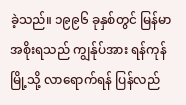ခဲ့သည်။ ၁၉၉၆ ခုနှစ်တွင် မြန်မာအစိုးရသည် ကျွန်ုပ်အား ရန်ကုန်မြို့သို့ လာရောက်ရန် ပြန်လည်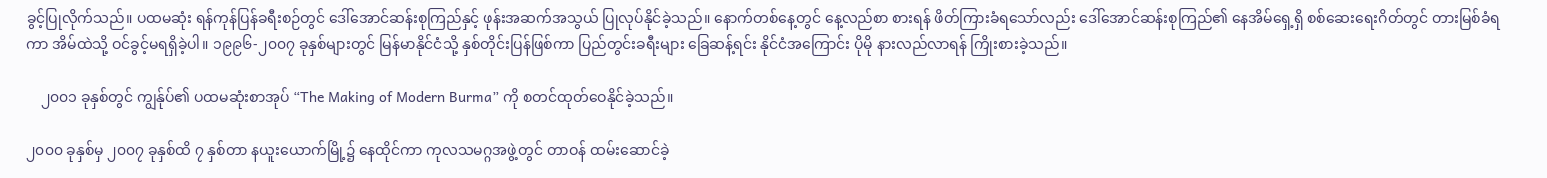ခွင့်ပြုလိုက်သည်။ ပထမဆုံး ရန်ကုန်ပြန်ခရီးစဉ်တွင် ဒေါ်အောင်ဆန်းစုကြည်နှင့် ဖုန်းအဆက်အသွယ် ပြုလုပ်နိုင်ခဲ့သည်။ နောက်တစ်နေ့တွင် နေ့လည်စာ စားရန် ဖိတ်ကြားခံရသော်လည်း ဒေါ်အောင်ဆန်းစုကြည်၏ နေအိမ်ရှေ့ရှိ စစ်ဆေးရေးဂိတ်တွင် တားမြစ်ခံရကာ အိမ်ထဲသို့ ဝင်ခွင့်မရရှိခဲ့ပါ။ ၁၉၉၆-၂၀၀၇ ခုနှစ်များတွင် မြန်မာနိုင်ငံသို့ နှစ်တိုင်းပြန်ဖြစ်ကာ ပြည်တွင်းခရီးများ ခြေဆန့်ရင်း နိုင်ငံအကြောင်း ပိုမို နားလည်လာရန် ကြိုးစားခဲ့သည်။

    ၂၀၀၁ ခုနှစ်တွင် ကျွန်ုပ်၏ ပထမဆုံးစာအုပ် “The Making of Modern Burma” ကို စတင်ထုတ်ဝေနိုင်ခဲ့သည်။

၂၀၀၀ ခုနှစ်မှ ၂၀၀၇ ခုနှစ်ထိ ၇ နှစ်တာ နယူးယောက်မြို့၌ နေထိုင်ကာ ကုလသမဂ္ဂအဖွဲ့တွင် တာဝန် ထမ်းဆောင်ခဲ့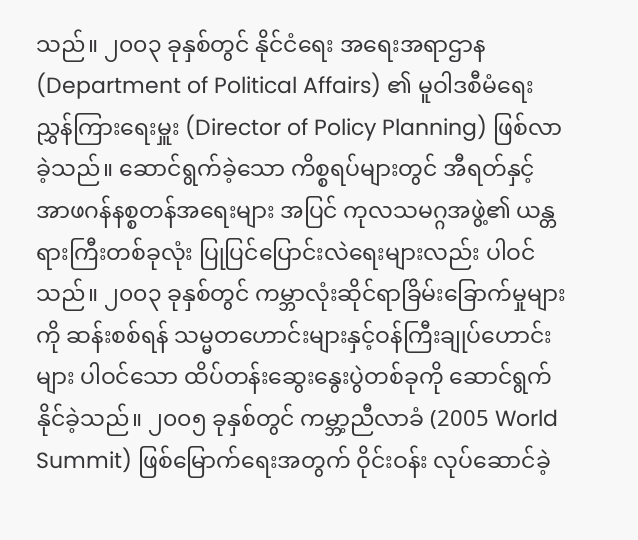သည်။ ၂၀၀၃ ခုနှစ်တွင် နိုင်ငံရေး အရေးအရာဌာန (Department of Political Affairs) ၏ မူဝါဒစီမံရေး ညွှန်ကြားရေးမှူး (Director of Policy Planning) ဖြစ်လာခဲ့သည်။ ဆောင်ရွက်ခဲ့သော ကိစ္စရပ်များတွင် အီရတ်နှင့် အာဖဂန်နစ္စတန်အရေးများ အပြင် ကုလသမဂ္ဂအဖွဲ့၏ ယန္တရားကြီးတစ်ခုလုံး ပြုပြင်ပြောင်းလဲရေးများလည်း ပါဝင်သည်။ ၂၀၀၃ ခုနှစ်တွင် ကမ္ဘာလုံးဆိုင်ရာခြိမ်းခြောက်မှုများကို ဆန်းစစ်ရန် သမ္မတဟောင်းများနှင့်ဝန်ကြီးချုပ်ဟောင်းများ ပါဝင်သော ထိပ်တန်းဆွေးနွေးပွဲတစ်ခုကို ဆောင်ရွက်နိုင်ခဲ့သည်။ ၂၀၀၅ ခုနှစ်တွင် ကမ္ဘာ့ညီလာခံ (2005 World Summit) ဖြစ်မြောက်ရေးအတွက် ဝိုင်းဝန်း လုပ်ဆောင်ခဲ့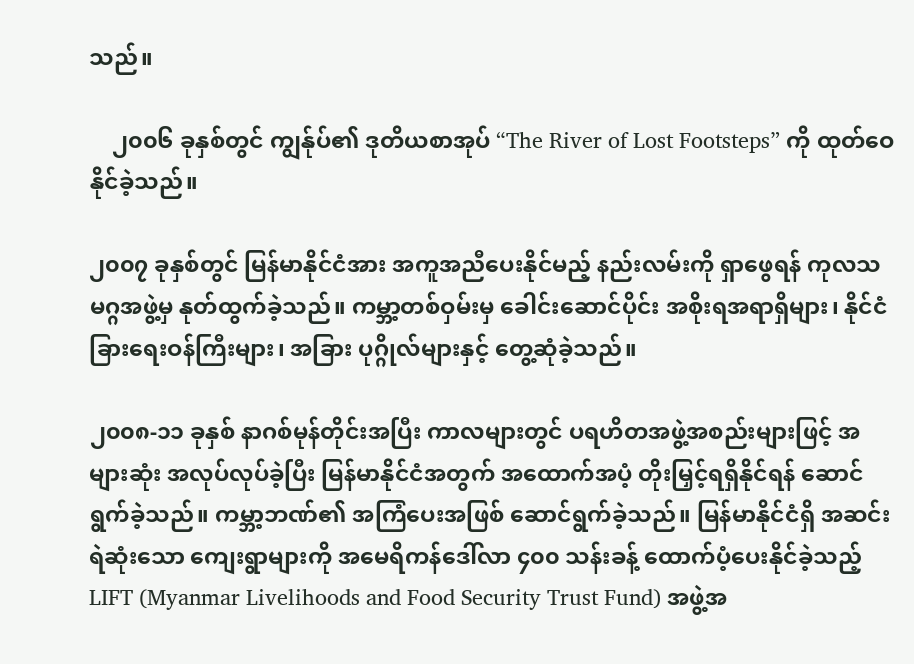သည်။

    ၂၀၀၆ ခုနှစ်တွင် ကျွန်ုပ်၏ ဒုတိယစာအုပ် “The River of Lost Footsteps” ကို ထုတ်ဝေနိုင်ခဲ့သည်။

၂၀၀၇ ခုနှစ်တွင် မြန်မာနိုင်ငံအား အကူအညီပေးနိုင်မည့် နည်းလမ်းကို ရှာဖွေရန် ကုလသမဂ္ဂအဖွဲ့မှ နုတ်ထွက်ခဲ့သည်။ ကမ္ဘာ့တစ်ဝှမ်းမှ ခေါင်းဆောင်ပိုင်း အစိုးရအရာရှိများ၊ နိုင်ငံခြားရေးဝန်ကြီးများ၊ အခြား ပုဂ္ဂိုလ်များနှင့် တွေ့ဆုံခဲ့သည်။

၂၀၀၈-၁၁ ခုနှစ် နာဂစ်မုန်တိုင်းအပြီး ကာလများတွင် ပရဟိတအဖွဲ့အစည်းများဖြင့် အများဆုံး အလုပ်လုပ်ခဲ့ပြီး မြန်မာနိုင်ငံအတွက် အထောက်အပံ့ တိုးမြှင့်ရရှိနိုင်ရန် ဆောင်ရွက်ခဲ့သည်။ ကမ္ဘာ့ဘဏ်၏ အကြံပေးအဖြစ် ဆောင်ရွက်ခဲ့သည်။ မြန်မာနိုင်ငံရှိ အဆင်းရဲဆုံးသော ကျေးရွာများကို အမေရိကန်ဒေါ်လာ ၄၀၀ သန်းခန့် ထောက်ပံ့ပေးနိုင်ခဲ့သည့် LIFT (Myanmar Livelihoods and Food Security Trust Fund) အဖွဲ့အ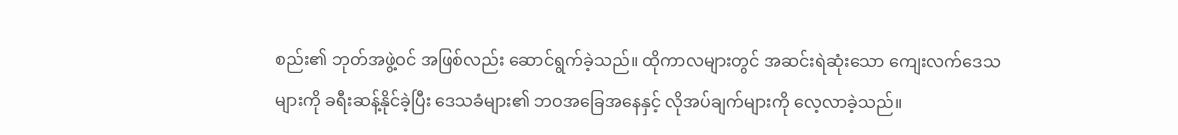စည်း၏ ဘုတ်အဖွဲ့ဝင် အဖြစ်လည်း ဆောင်ရွက်ခဲ့သည်။ ထိုကာလများတွင် အဆင်းရဲဆုံးသော ကျေးလက်ဒေသများကို ခရီးဆန့်နိုင်ခဲ့ပြီး ဒေသခံများ၏ ဘဝအခြေအနေနှင့် လိုအပ်ချက်များကို လေ့လာခဲ့သည်။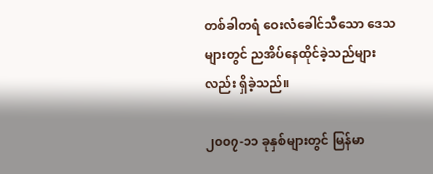တစ်ခါတရံ ဝေးလံခေါင်သီသော ဒေသများတွင် ညအိပ်နေထိုင်ခဲ့သည်များလည်း ရှိခဲ့သည်။

၂၀၀၇-၁၁ ခုနှစ်များတွင် မြန်မာ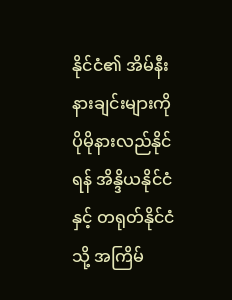နိုင်ငံ၏ အိမ်နီးနားချင်းများကို ပိုမိုနားလည်နိုင်ရန် အိန္ဒိယနိုင်ငံနှင့် တရုတ်နိုင်ငံသို့ အကြိမ်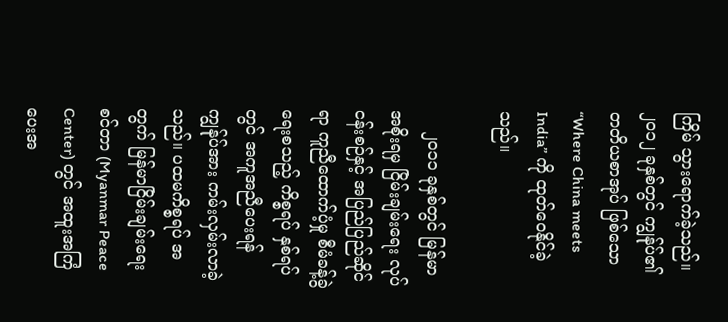ကြိမ် သွားရောက်ခဲ့သည်။ ၂၀၁၂ ခုနှစ်တွင် ကျွန်ုပ်၏ တတိယစာအုပ် ဖြစ်သော “Where China meets India” ကို ထုတ်ဝေနိုင်ခဲ့သည်။

    ၂၀၁၁ ခုနှစ်တွင် မြန်မာအစိုးရမှ ငြိမ်းချမ်းရေး လုပ်ငန်းစဉ်နှင့် အပြည်ပြည်ဆိုင်ရာ ကူညီထောက်ပံ့မှု စီမံခန့်ခွဲရေးစသည့် ကိစ္စရပ် နှစ်ရပ်တွင် အကူအညီပေးရန် ကျွန်ုပ်အား ကမ်းလှမ်းလာခဲ့သည်။ ပထမကိစ္စရပ် အတွက် မြန်မာငြိမ်းချမ်းရေးစင်တာ (Myanmar Peace Center) တွင် အထူးအကြံပေးအ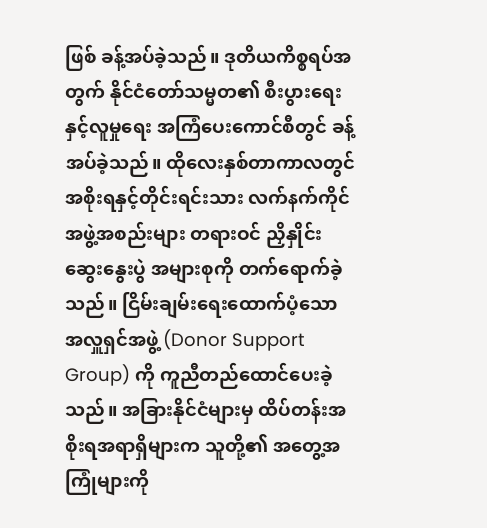ဖြစ် ခန့်အပ်ခဲ့သည်။ ဒုတိယကိစ္စရပ်အတွက် နိုင်ငံတော်သမ္မတ၏ စီးပွားရေးနှင့်လူမှုရေး အကြံပေးကောင်စီတွင် ခန့်အပ်ခဲ့သည်။ ထိုလေးနှစ်တာကာလတွင် အစိုးရနှင့်တိုင်းရင်းသား လက်နက်ကိုင်အဖွဲ့အစည်းများ တရားဝင် ညှိနှိုင်းဆွေးနွေးပွဲ အများစုကို တက်ရောက်ခဲ့သည်။ ငြိမ်းချမ်းရေးထောက်ပံ့သော အလှူရှင်အဖွဲ့ (Donor Support Group) ကို ကူညီတည်ထောင်ပေးခဲ့သည်။ အခြားနိုင်ငံများမှ ထိပ်တန်းအစိုးရအရာရှိများက သူတို့၏ အတွေ့အကြုံများကို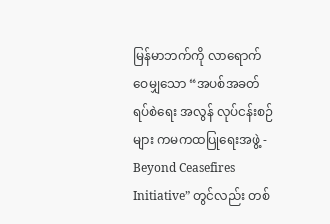မြန်မာဘက်ကို လာရောက်ဝေမျှသော “အပစ်အခတ်ရပ်စဲရေး အလွန် လုပ်ငန်းစဉ်များ ကမကထပြုရေးအဖွဲ့ - Beyond Ceasefires Initiative” တွင်လည်း တစ်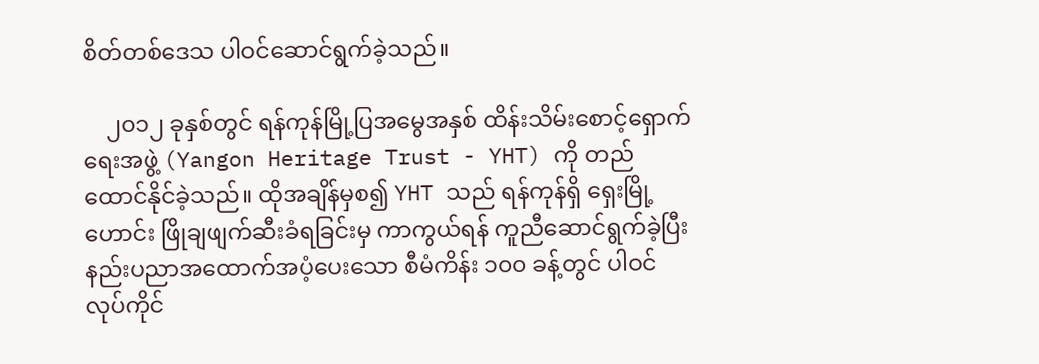စိတ်တစ်ဒေသ ပါဝင်ဆောင်ရွက်ခဲ့သည်။

    ၂၀၁၂ ခုနှစ်တွင် ရန်ကုန်မြို့ပြအမွေအနှစ် ထိန်းသိမ်းစောင့်ရှောက်ရေးအဖွဲ့ (Yangon Heritage Trust - YHT) ကို တည်ထောင်နိုင်ခဲ့သည်။ ထိုအချိန်မှစ၍ YHT သည် ရန်ကုန်ရှိ ရှေးမြို့ဟောင်း ဖြိုချဖျက်ဆီးခံရခြင်းမှ ကာကွယ်ရန် ကူညီဆောင်ရွက်ခဲ့ပြီး နည်းပညာအထောက်အပံ့ပေးသော စီမံကိန်း ၁၀၀ ခန့်တွင် ပါဝင်လုပ်ကိုင်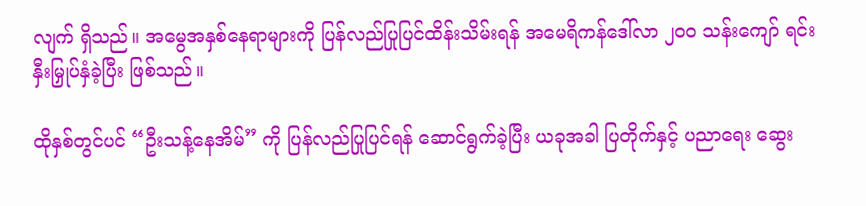လျက် ရှိသည်။ အမွေအနှစ်နေရာများကို ပြန်လည်ပြုပြင်ထိန်းသိမ်းရန် အမေရိကန်ဒေါ်လာ ၂၀၀ သန်းကျော် ရင်းနှီးမြှုပ်နှံခဲ့ပြီး ဖြစ်သည်။

ထိုနှစ်တွင်ပင် “ဦးသန့်နေအိမ်” ကို ပြန်လည်ပြုပြင်ရန် ဆောင်ရွက်ခဲ့ပြီး ယခုအခါ ပြတိုက်နှင့် ပညာရေး ဆွေး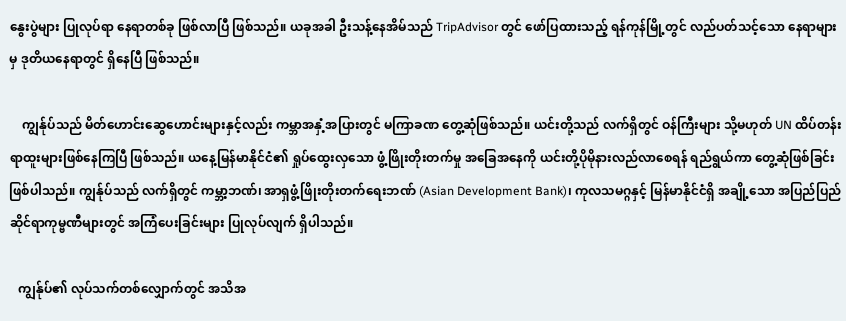နွေးပွဲများ ပြုလုပ်ရာ နေရာတစ်ခု ဖြစ်လာပြီ ဖြစ်သည်။ ယခုအခါ ဦးသန့်နေအိမ်သည် TripAdvisor တွင် ဖော်ပြထားသည့် ရန်ကုန်မြို့တွင် လည်ပတ်သင့်သော နေရာများမှ ဒုတိယနေရာတွင် ရှိနေပြီ ဖြစ်သည်။

    ကျွန်ုပ်သည် မိတ်ဟောင်းဆွေဟောင်းများနှင့်လည်း ကမ္ဘာအနှံ့အပြားတွင် မကြာခဏ တွေ့ဆုံဖြစ်သည်။ ယင်းတို့သည် လက်ရှိတွင် ဝန်ကြီးများ သို့မဟုတ် UN ထိပ်တန်းရာထူးများဖြစ်နေကြပြီ ဖြစ်သည်။ ယနေ့မြန်မာနိုင်ငံ၏ ရှုပ်ထွေးလှသော ဖွံ့ဖြိုးတိုးတက်မှု အခြေအနေကို ယင်းတို့ပိုမိုနားလည်လာစေရန် ရည်ရွယ်ကာ တွေ့ဆုံဖြစ်ခြင်းဖြစ်ပါသည်။ ကျွန်ုပ်သည် လက်ရှိတွင် ကမ္ဘာ့ဘဏ်၊ အာရှဖွံ့ဖြိုးတိုးတက်ရေးဘဏ် (Asian Development Bank)၊ ကုလသမဂ္ဂနှင့် မြန်မာနိုင်ငံရှိ အချို့သော အပြည်ပြည်ဆိုင်ရာကုမ္ဗဏီများတွင် အကြံပေးခြင်းများ ပြုလုပ်လျက် ရှိပါသည်။

   ကျွန်ုပ်၏ လုပ်သက်တစ်လျှောက်တွင် အသိအ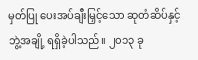မှတ်ပြု ပေးအပ်ချီးမြှင့်သော ဆုတံဆိပ်နှင့် ဘွဲ့အချို့ ရရှိခဲ့ပါသည်။ ၂၀၁၃ ခု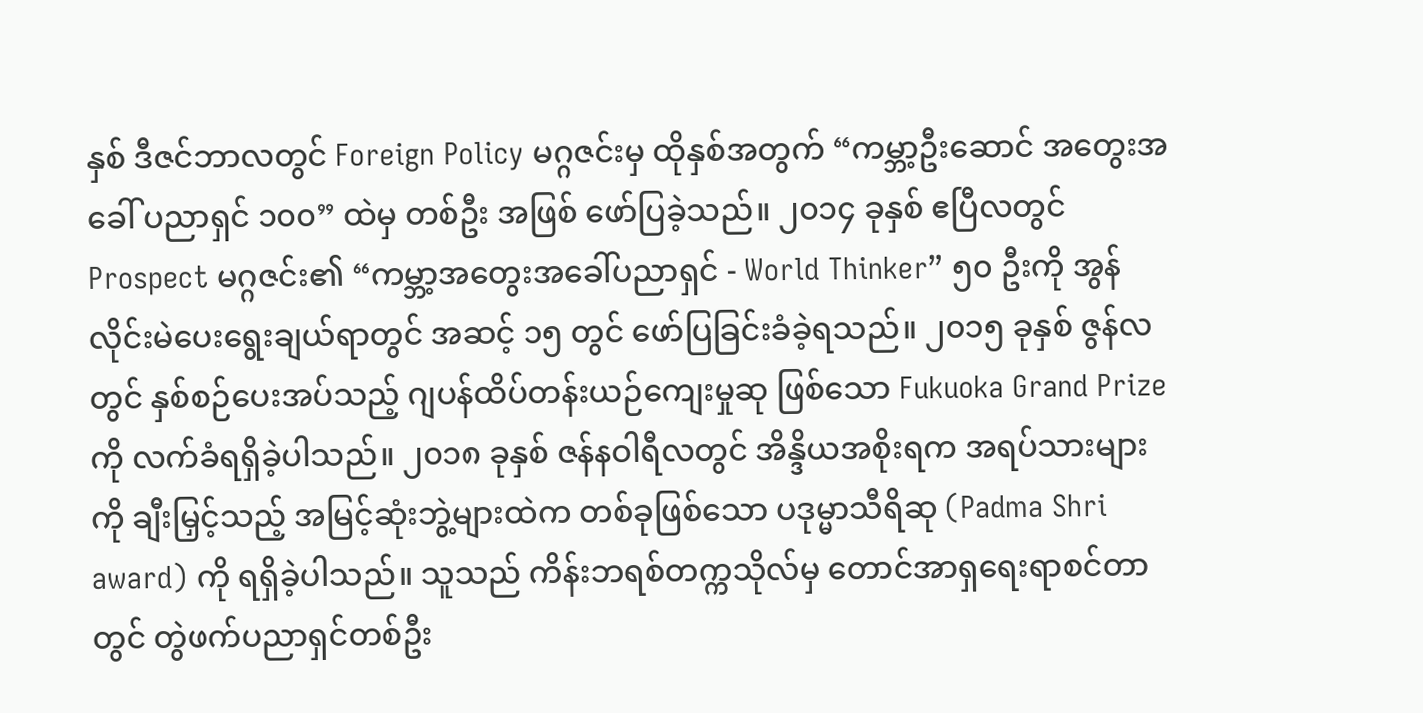နှစ် ဒီဇင်ဘာလတွင် Foreign Policy မဂ္ဂဇင်းမှ ထိုနှစ်အတွက် “ကမ္ဘာ့ဦးဆောင် အတွေးအခေါ် ပညာရှင် ၁၀၀” ထဲမှ တစ်ဦး အဖြစ် ဖော်ပြခဲ့သည်။ ၂၀၁၄ ခုနှစ် ဧပြီလတွင် Prospect မဂ္ဂဇင်း၏ “ကမ္ဘာ့အတွေးအခေါ်ပညာရှင် - World Thinker” ၅၀ ဦးကို အွန်လိုင်းမဲပေးရွေးချယ်ရာတွင် အဆင့် ၁၅ တွင် ဖော်ပြခြင်းခံခဲ့ရသည်။ ၂၀၁၅ ခုနှစ် ဇွန်လတွင် နှစ်စဉ်ပေးအပ်သည့် ဂျပန်ထိပ်တန်းယဉ်ကျေးမှုဆု ဖြစ်သော Fukuoka Grand Prize ကို လက်ခံရရှိခဲ့ပါသည်။ ၂၀၁၈ ခုနှစ် ဇန်နဝါရီလတွင် အိန္ဒိယအစိုးရက အရပ်သားများကို ချီးမြှင့်သည့် အမြင့်ဆုံးဘွဲ့များထဲက တစ်ခုဖြစ်သော ပဒုမ္မာသီရိဆု (Padma Shri award) ကို ရရှိခဲ့ပါသည်။ သူသည် ကိန်းဘရစ်တက္ကသိုလ်မှ တောင်အာရှရေးရာစင်တာတွင် တွဲဖက်ပညာရှင်တစ်ဦး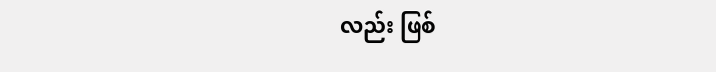လည်း ဖြစ်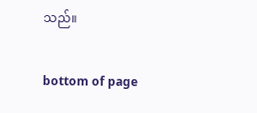သည်။

bottom of page